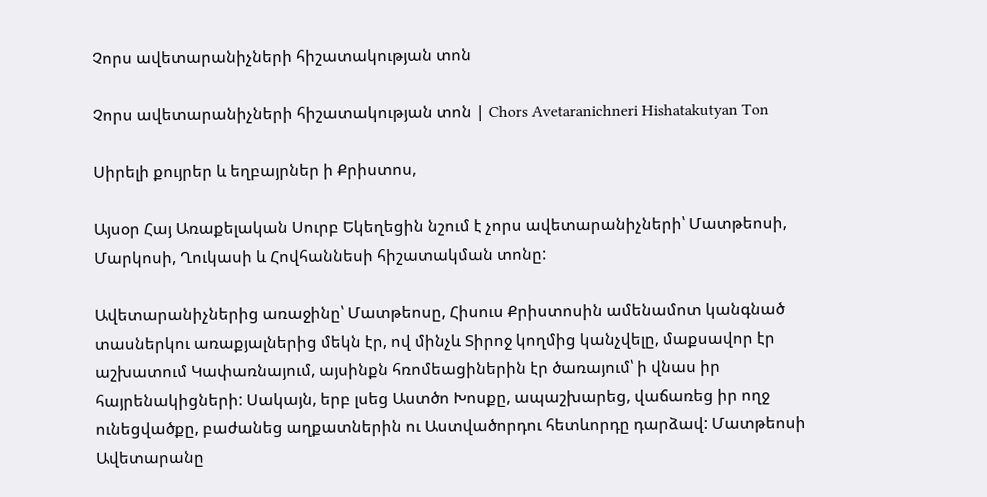Չորս ավետարանիչների հիշատակության տոն

Չորս ավետարանիչների հիշատակության տոն | Chors Avetaranichneri Hishatakutyan Ton

Սիրելի քույրեր և եղբայրներ ի Քրիստոս,

Այսօր Հայ Առաքելական Սուրբ Եկեղեցին նշում է չորս ավետարանիչների՝ Մատթեոսի, Մարկոսի, Ղուկասի և Հովհաննեսի հիշատակման տոնը:

Ավետարանիչներից առաջինը՝ Մատթեոսը, Հիսուս Քրիստոսին ամենամոտ կանգնած տասներկու առաքյալներից մեկն էր, ով մինչև Տիրոջ կողմից կանչվելը, մաքսավոր էր աշխատում Կափառնայում, այսինքն հռոմեացիներին էր ծառայում՝ ի վնաս իր հայրենակիցների: Սակայն, երբ լսեց Աստծո Խոսքը, ապաշխարեց, վաճառեց իր ողջ ունեցվածքը, բաժանեց աղքատներին ու Աստվածորդու հետևորդը դարձավ: Մատթեոսի Ավետարանը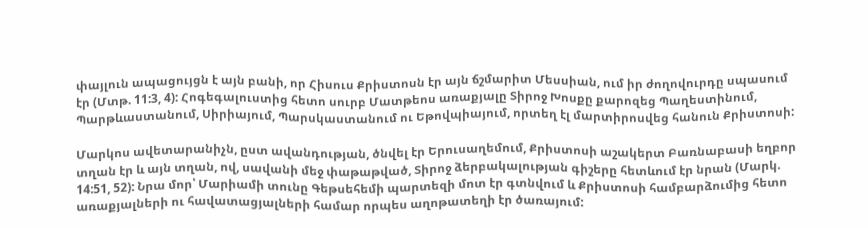փայլուն ապացույցն է այն բանի, որ Հիսուս Քրիստոսն էր այն ճշմարիտ Մեսսիան, ում իր ժողովուրդը սպասում էր (Մտթ. 11:3, 4): Հոգեգալուստից հետո սուրբ Մատթեոս առաքյալը Տիրոջ Խոսքը քարոզեց Պաղեստինում, Պարթևաստանում, Սիրիայում, Պարսկաստանում ու Եթովպիայում, որտեղ էլ մարտիրոսվեց հանուն Քրիստոսի:

Մարկոս ավետարանիչն, ըստ ավանդության, ծնվել էր Երուսաղեմում, Քրիստոսի աշակերտ Բառնաբասի եղբոր տղան էր և այն տղան, ով, սավանի մեջ փաթաթված, Տիրոջ ձերբակալության գիշերը հետևում էր նրան (Մարկ. 14:51, 52): Նրա մոր՝ Մարիամի տունը Գեթսեհեմի պարտեզի մոտ էր գտնվում և Քրիստոսի համբարձումից հետո առաքյալների ու հավատացյալների համար որպես աղոթատեղի էր ծառայում: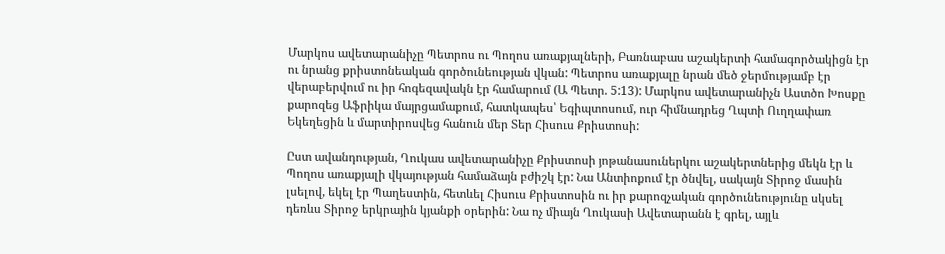Մարկոս ավետարանիչը Պետրոս ու Պողոս առաքյալների, Բառնաբաս աշակերտի համագործակիցն էր ու նրանց քրիստոնեական գործունեության վկան: Պետրոս առաքյալը նրան մեծ ջերմությամբ էր վերաբերվում ու իր հոգեզավակն էր համարում (Ա Պետր. 5:13): Մարկոս ավետարանիչն Աստծո Խոսքը քարոզեց Աֆրիկա մայրցամաքում, հատկապես՝ Եգիպտոսում, ուր հիմնադրեց Ղպտի Ուղղափառ Եկեղեցին և մարտիրոսվեց հանուն մեր Տեր Հիսուս Քրիստոսի:

Ըստ ավանդության, Ղուկաս ավետարանիչը Քրիստոսի յոթանասուներկու աշակերտներից մեկն էր և Պողոս առաքյալի վկայության համաձայն բժիշկ էր: Նա Անտիոքում էր ծնվել, սակայն Տիրոջ մասին լսելով, եկել էր Պաղեստին, հետևել Հիսուս Քրիստոսին ու իր քարոզչական գործունեությունը սկսել դեռևս Տիրոջ երկրային կյանքի օրերին: Նա ոչ միայն Ղուկասի Ավետարանն է գրել, այլև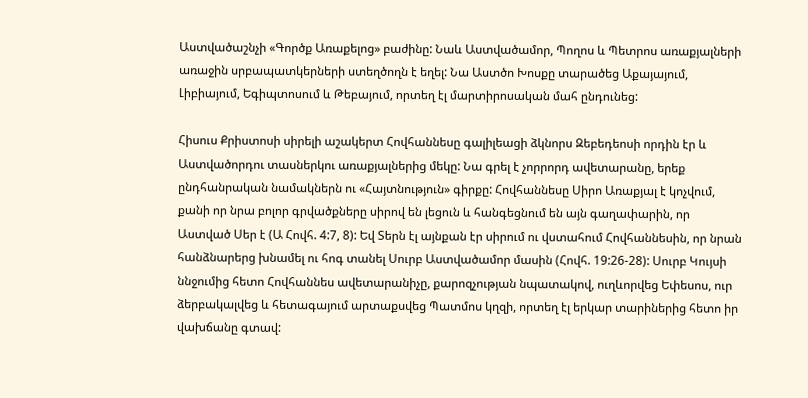Աստվածաշնչի «Գործք Առաքելոց» բաժինը: Նաև Աստվածամոր, Պողոս և Պետրոս առաքյալների առաջին սրբապատկերների ստեղծողն է եղել: Նա Աստծո Խոսքը տարածեց Աքայայում, Լիբիայում, Եգիպտոսում և Թեբայում, որտեղ էլ մարտիրոսական մահ ընդունեց:

Հիսուս Քրիստոսի սիրելի աշակերտ Հովհաննեսը գալիլեացի ձկնորս Զեբեդեոսի որդին էր և Աստվածորդու տասներկու առաքյալներից մեկը: Նա գրել է չորրորդ ավետարանը, երեք ընդհանրական նամակներն ու «Հայտնություն» գիրքը: Հովհաննեսը Սիրո Առաքյալ է կոչվում, քանի որ նրա բոլոր գրվածքները սիրով են լեցուն և հանգեցնում են այն գաղափարին, որ Աստված Սեր է (Ա Հովհ. 4:7, 8): Եվ Տերն էլ այնքան էր սիրում ու վստահում Հովհաննեսին, որ նրան հանձնարերց խնամել ու հոգ տանել Սուրբ Աստվածամոր մասին (Հովհ. 19:26-28): Սուրբ Կույսի ննջումից հետո Հովհաննես ավետարանիչը, քարոզչության նպատակով, ուղևորվեց Եփեսոս, ուր ձերբակալվեց և հետագայում արտաքսվեց Պատմոս կղզի, որտեղ էլ երկար տարիներից հետո իր վախճանը գտավ: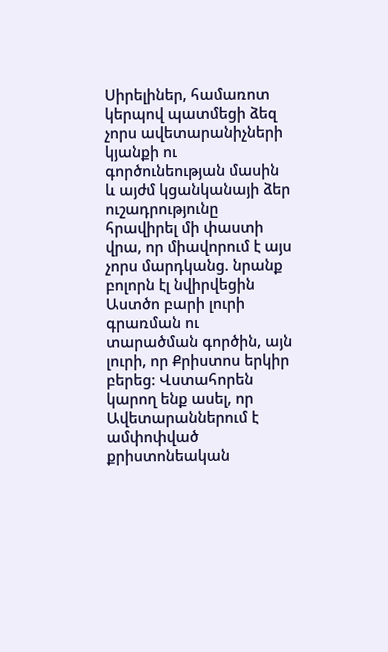Սիրելիներ, համառոտ կերպով պատմեցի ձեզ չորս ավետարանիչների կյանքի ու գործունեության մասին և այժմ կցանկանայի ձեր ուշադրությունը հրավիրել մի փաստի վրա, որ միավորում է այս չորս մարդկանց. նրանք բոլորն էլ նվիրվեցին Աստծո բարի լուրի գրառման ու տարածման գործին, այն լուրի, որ Քրիստոս երկիր բերեց: Վստահորեն կարող ենք ասել, որ Ավետարաններում է ամփոփված քրիստոնեական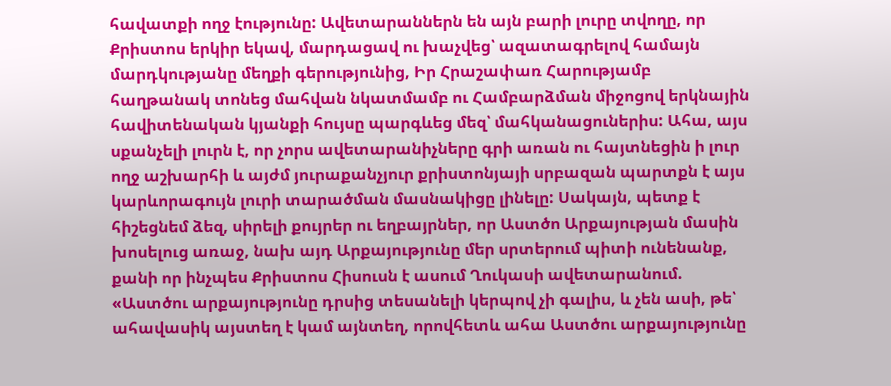հավատքի ողջ էությունը: Ավետարաններն են այն բարի լուրը տվողը, որ Քրիստոս երկիր եկավ, մարդացավ ու խաչվեց՝ ազատագրելով համայն մարդկությանը մեղքի գերությունից, Իր Հրաշափառ Հարությամբ հաղթանակ տոնեց մահվան նկատմամբ ու Համբարձման միջոցով երկնային հավիտենական կյանքի հույսը պարգևեց մեզ՝ մահկանացուներիս: Ահա, այս սքանչելի լուրն է, որ չորս ավետարանիչները գրի առան ու հայտնեցին ի լուր ողջ աշխարհի և այժմ յուրաքանչյուր քրիստոնյայի սրբազան պարտքն է այս կարևորագույն լուրի տարածման մասնակիցը լինելը: Սակայն, պետք է հիշեցնեմ ձեզ, սիրելի քույրեր ու եղբայրներ, որ Աստծո Արքայության մասին խոսելուց առաջ, նախ այդ Արքայությունը մեր սրտերում պիտի ունենանք, քանի որ ինչպես Քրիստոս Հիսուսն է ասում Ղուկասի ավետարանում. «Աստծու արքայությունը դրսից տեսանելի կերպով չի գալիս, և չեն ասի, թե՝ ահավասիկ այստեղ է կամ այնտեղ, որովհետև ահա Աստծու արքայությունը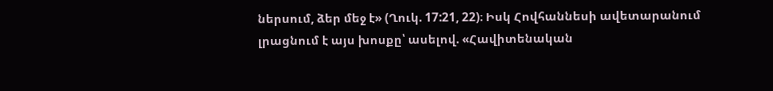ներսում, ձեր մեջ է» (Ղուկ. 17:21, 22)։ Իսկ Հովհաննեսի ավետարանում լրացնում է այս խոսքը՝ ասելով. «Հավիտենական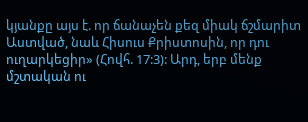կյանքը այս է. որ ճանաչեն քեզ միակ ճշմարիտ Աստված, նաև Հիսուս Քրիստոսին, որ դու ուղարկեցիր» (Հովհ. 17:3): Արդ, երբ մենք մշտական ու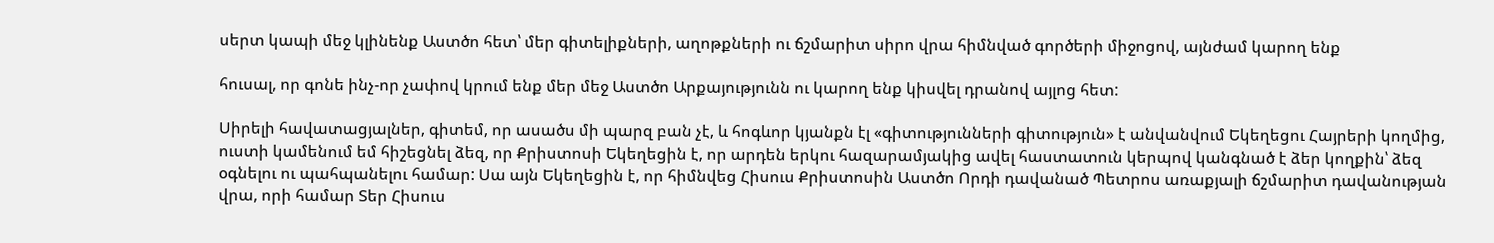սերտ կապի մեջ կլինենք Աստծո հետ՝ մեր գիտելիքների, աղոթքների ու ճշմարիտ սիրո վրա հիմնված գործերի միջոցով, այնժամ կարող ենք

հուսալ, որ գոնե ինչ-որ չափով կրում ենք մեր մեջ Աստծո Արքայությունն ու կարող ենք կիսվել դրանով այլոց հետ:

Սիրելի հավատացյալներ, գիտեմ, որ ասածս մի պարզ բան չէ, և հոգևոր կյանքն էլ «գիտությունների գիտություն» է անվանվում Եկեղեցու Հայրերի կողմից, ուստի կամենում եմ հիշեցնել ձեզ, որ Քրիստոսի Եկեղեցին է, որ արդեն երկու հազարամյակից ավել հաստատուն կերպով կանգնած է ձեր կողքին՝ ձեզ օգնելու ու պահպանելու համար: Սա այն Եկեղեցին է, որ հիմնվեց Հիսուս Քրիստոսին Աստծո Որդի դավանած Պետրոս առաքյալի ճշմարիտ դավանության վրա, որի համար Տեր Հիսուս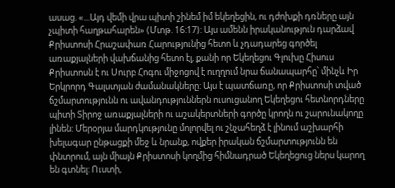ասաց. «...Այդ վեմի վրա պիտի շինեմ իմ եկեղեցին, ու դժոխքի դռները այն չպիտի հաղթահարեն» (Մտթ. 16:17): Այս ամենն իրականություն դարձավ Քրիստոսի Հրաշափառ Հարությունից հետո և չդադարեց գործել առաքյալների վախճանից հետո էլ, քանի որ Եկեղեցու Գլուխը Հիսուս Քրիստոսն է ու Սուրբ Հոգու միջոցով է ուղղում նրա ճանապարհը՝ մինչև Իր Երկրորդ Գալստյան ժամանակները: Այս է պատճառը, որ Քրիստոսի տված ճշմարտությունն ու ավանդություններն ուսուցանող Եկեղեցու հետնորդները պիտի Տիրոջ առաքյալների ու աշակերտների գործը կրողն ու շարունակողը լինեն: Մերօրյա մարդկությունը մոլորվել ու շնչահեղձ է լինում աշխարհի խելագար ընթացքի մեջ և նրանք, ովքեր իրական ճշմարտությունն են փնտրում, այն միայն Քրիստոսի կողմից հիմնադրած Եկեղեցուց ներս կարող են գտնել: Ուստի,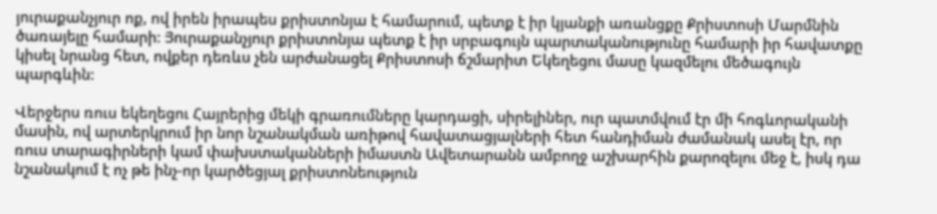յուրաքանչյուր ոք, ով իրեն իրապես քրիստոնյա է համարում, պետք է իր կյանքի առանցքը Քրիստոսի Մարմնին ծառայելը համարի: Յուրաքանչյուր քրիստոնյա պետք է իր սրբագույն պարտականությունը համարի իր հավատքը կիսել նրանց հետ, ովքեր դեռևս չեն արժանացել Քրիստոսի ճշմարիտ Եկեղեցու մասը կազմելու մեծագույն պարգևին:

Վերջերս ռուս եկեղեցու Հայրերից մեկի գրառումները կարդացի, սիրելիներ, ուր պատմվում էր մի հոգևորականի մասին, ով արտերկրում իր նոր նշանակման առիթով հավատացյալների հետ հանդիման ժամանակ ասել էր, որ ռուս տարագիրների կամ փախստականների իմաստն Ավետարանն ամբողջ աշխարհին քարոզելու մեջ է, իսկ դա նշանակում է ոչ թե ինչ-որ կարծեցյալ քրիստոնեություն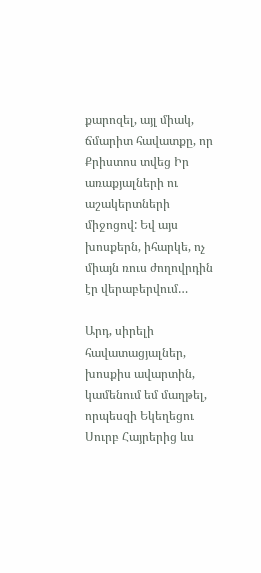քարոզել, այլ միակ, ճմարիտ հավատքը, որ Քրիստոս տվեց Իր առաքյալների ու աշակերտների միջոցով: Եվ այս խոսքերն, իհարկե, ոչ միայն ռուս ժողովրդին էր վերաբերվում…

Արդ, սիրելի հավատացյալներ, խոսքիս ավարտին, կամենում եմ մաղթել, որպեսզի Եկեղեցու Սուրբ Հայրերից ևս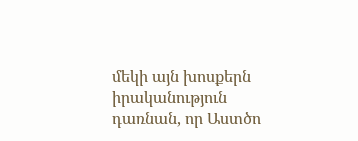մեկի այն խոսքերն իրականություն դառնան, որ Աստծո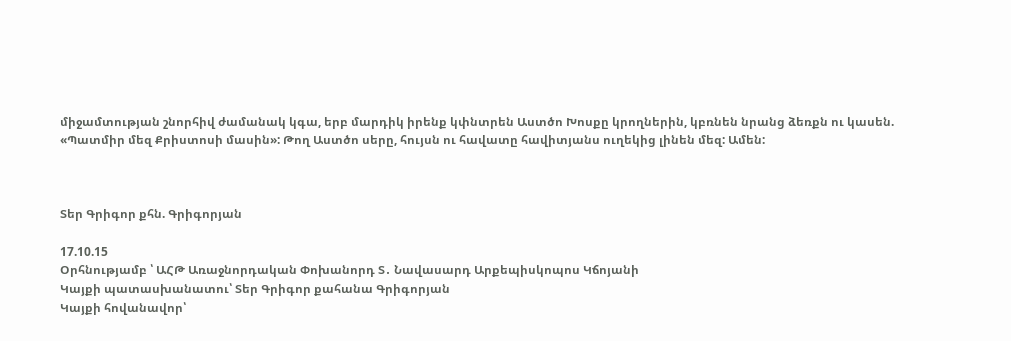միջամտության շնորհիվ ժամանակ կգա, երբ մարդիկ իրենք կփնտրեն Աստծո Խոսքը կրողներին, կբռնեն նրանց ձեռքն ու կասեն. «Պատմիր մեզ Քրիստոսի մասին»: Թող Աստծո սերը, հույսն ու հավատը հավիտյանս ուղեկից լինեն մեզ: Ամեն:



Տեր Գրիգոր քհն. Գրիգորյան

17.10.15
Օրհնությամբ ՝ ԱՀԹ Առաջնորդական Փոխանորդ Տ․ Նավասարդ Արքեպիսկոպոս Կճոյանի
Կայքի պատասխանատու՝ Տեր Գրիգոր քահանա Գրիգորյան
Կայքի հովանավոր՝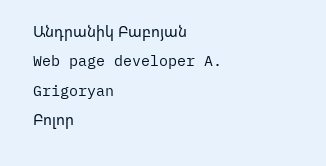Անդրանիկ Բաբոյան
Web page developer A. Grigoryan
Բոլոր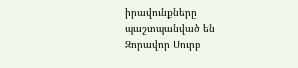իրավունքները պաշտպանված են Զորավոր Սուրբ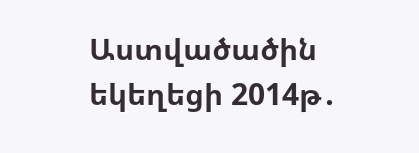Աստվածածին եկեղեցի 2014թ․